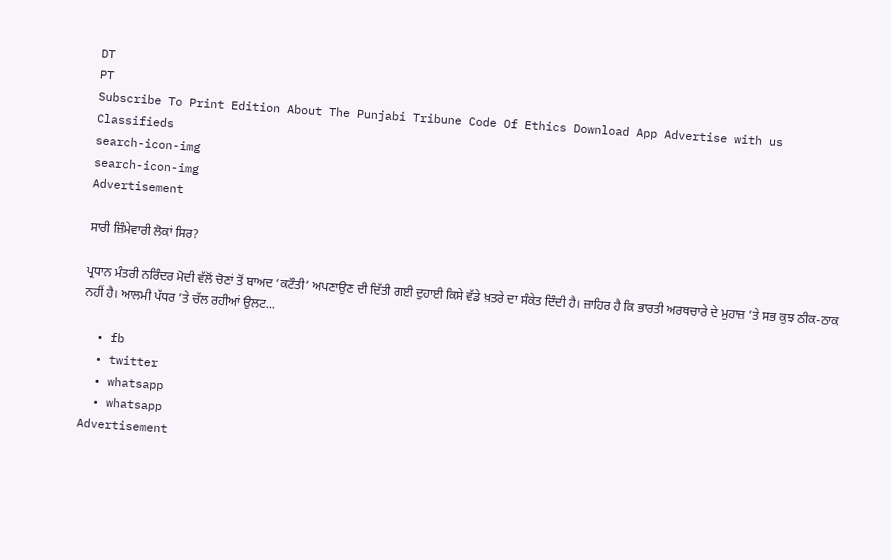DT
PT
Subscribe To Print Edition About The Punjabi Tribune Code Of Ethics Download App Advertise with us Classifieds
search-icon-img
search-icon-img
Advertisement

ਸਾਰੀ ਜ਼ਿੰਮੇਵਾਰੀ ਲੋਕਾਂ ਸਿਰ?

ਪ੍ਰਧਾਨ ਮੰਤਰੀ ਨਰਿੰਦਰ ਮੋਦੀ ਵੱਲੋਂ ਚੋਣਾਂ ਤੋਂ ਬਾਅਦ ‘ਕਟੌਤੀ’ ਅਪਣਾਉਣ ਦੀ ਦਿੱਤੀ ਗਈ ਦੁਹਾਈ ਕਿਸੇ ਵੱਡੇ ਖ਼ਤਰੇ ਦਾ ਸੰਕੇਤ ਦਿੰਦੀ ਹੈ। ਜ਼ਾਹਿਰ ਹੈ ਕਿ ਭਾਰਤੀ ਅਰਥਚਾਰੇ ਦੇ ਮੁਹਾਜ਼ ’ਤੇ ਸਭ ਕੁਝ ਠੀਕ-ਠਾਕ ਨਹੀਂ ਹੈ। ਆਲਮੀ ਪੱਧਰ ’ਤੇ ਚੱਲ ਰਹੀਆਂ ਉਲਟ...

  • fb
  • twitter
  • whatsapp
  • whatsapp
Advertisement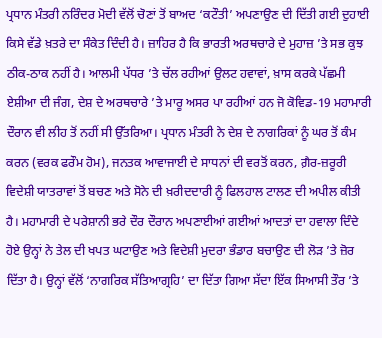ਪ੍ਰਧਾਨ ਮੰਤਰੀ ਨਰਿੰਦਰ ਮੋਦੀ ਵੱਲੋਂ ਚੋਣਾਂ ਤੋਂ ਬਾਅਦ ‘ਕਟੌਤੀ’ ਅਪਣਾਉਣ ਦੀ ਦਿੱਤੀ ਗਈ ਦੁਹਾਈ ਕਿਸੇ ਵੱਡੇ ਖ਼ਤਰੇ ਦਾ ਸੰਕੇਤ ਦਿੰਦੀ ਹੈ। ਜ਼ਾਹਿਰ ਹੈ ਕਿ ਭਾਰਤੀ ਅਰਥਚਾਰੇ ਦੇ ਮੁਹਾਜ਼ ’ਤੇ ਸਭ ਕੁਝ ਠੀਕ-ਠਾਕ ਨਹੀਂ ਹੈ। ਆਲਮੀ ਪੱਧਰ ’ਤੇ ਚੱਲ ਰਹੀਆਂ ਉਲਟ ਹਵਾਵਾਂ, ਖ਼ਾਸ ਕਰਕੇ ਪੱਛਮੀ ਏਸ਼ੀਆ ਦੀ ਜੰਗ, ਦੇਸ਼ ਦੇ ਅਰਥਚਾਰੇ ’ਤੇ ਮਾਰੂ ਅਸਰ ਪਾ ਰਹੀਆਂ ਹਨ ਜੋ ਕੋਵਿਡ-19 ਮਹਾਮਾਰੀ ਦੌਰਾਨ ਵੀ ਲੀਹ ਤੋਂ ਨਹੀਂ ਸੀ ਉੱਤਰਿਆ। ਪ੍ਰਧਾਨ ਮੰਤਰੀ ਨੇ ਦੇਸ਼ ਦੇ ਨਾਗਰਿਕਾਂ ਨੂੰ ਘਰ ਤੋਂ ਕੰਮ ਕਰਨ (ਵਰਕ ਫਰੌਮ ਹੋਮ), ਜਨਤਕ ਆਵਾਜਾਈ ਦੇ ਸਾਧਨਾਂ ਦੀ ਵਰਤੋਂ ਕਰਨ, ਗ਼ੈਰ-ਜ਼ਰੂਰੀ ਵਿਦੇਸ਼ੀ ਯਾਤਰਾਵਾਂ ਤੋਂ ਬਚਣ ਅਤੇ ਸੋਨੇ ਦੀ ਖ਼ਰੀਦਦਾਰੀ ਨੂੰ ਫਿਲਹਾਲ ਟਾਲਣ ਦੀ ਅਪੀਲ ਕੀਤੀ ਹੈ। ਮਹਾਮਾਰੀ ਦੇ ਪਰੇਸ਼ਾਨੀ ਭਰੇ ਦੌਰ ਦੌਰਾਨ ਅਪਣਾਈਆਂ ਗਈਆਂ ਆਦਤਾਂ ਦਾ ਹਵਾਲਾ ਦਿੰਦੇ ਹੋਏ ਉਨ੍ਹਾਂ ਨੇ ਤੇਲ ਦੀ ਖਪਤ ਘਟਾਉਣ ਅਤੇ ਵਿਦੇਸ਼ੀ ਮੁਦਰਾ ਭੰਡਾਰ ਬਚਾਉਣ ਦੀ ਲੋੜ ’ਤੇ ਜ਼ੋਰ ਦਿੱਤਾ ਹੈ। ਉਨ੍ਹਾਂ ਵੱਲੋਂ ‘ਨਾਗਰਿਕ ਸੱਤਿਆਗ੍ਰਹਿ’ ਦਾ ਦਿੱਤਾ ਗਿਆ ਸੱਦਾ ਇੱਕ ਸਿਆਸੀ ਤੌਰ ’ਤੇ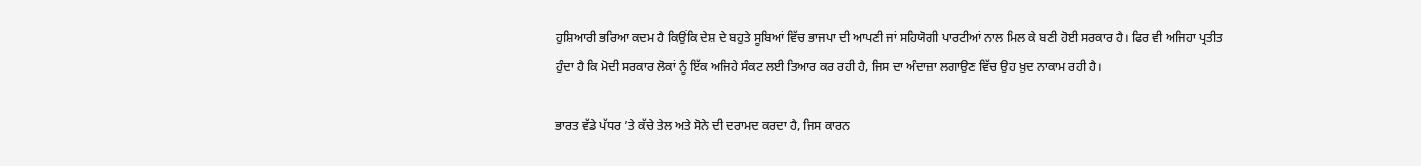ਹੁਸ਼ਿਆਰੀ ਭਰਿਆ ਕਦਮ ਹੈ ਕਿਉਂਕਿ ਦੇਸ਼ ਦੇ ਬਹੁਤੇ ਸੂਬਿਆਂ ਵਿੱਚ ਭਾਜਪਾ ਦੀ ਆਪਣੀ ਜਾਂ ਸਹਿਯੋਗੀ ਪਾਰਟੀਆਂ ਨਾਲ ਮਿਲ ਕੇ ਬਣੀ ਹੋਈ ਸਰਕਾਰ ਹੈ। ਫਿਰ ਵੀ ਅਜਿਹਾ ਪ੍ਰਤੀਤ ਹੁੰਦਾ ਹੈ ਕਿ ਮੋਦੀ ਸਰਕਾਰ ਲੋਕਾਂ ਨੂੰ ਇੱਕ ਅਜਿਹੇ ਸੰਕਟ ਲਈ ਤਿਆਰ ਕਰ ਰਹੀ ਹੈ, ਜਿਸ ਦਾ ਅੰਦਾਜ਼ਾ ਲਗਾਉਣ ਵਿੱਚ ਉਹ ਖ਼ੁਦ ਨਾਕਾਮ ਰਹੀ ਹੈ।

ਭਾਰਤ ਵੱਡੇ ਪੱਧਰ ’ਤੇ ਕੱਚੇ ਤੇਲ ਅਤੇ ਸੋਨੇ ਦੀ ਦਰਾਮਦ ਕਰਦਾ ਹੈ, ਜਿਸ ਕਾਰਨ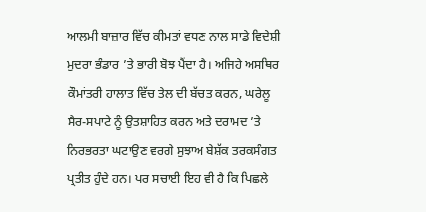ਆਲਮੀ ਬਾਜ਼ਾਰ ਵਿੱਚ ਕੀਮਤਾਂ ਵਧਣ ਨਾਲ ਸਾਡੇ ਵਿਦੇਸ਼ੀ ਮੁਦਰਾ ਭੰਡਾਰ ’ਤੇ ਭਾਰੀ ਬੋਝ ਪੈਂਦਾ ਹੈ। ਅਜਿਹੇ ਅਸਥਿਰ ਕੌਮਾਂਤਰੀ ਹਾਲਾਤ ਵਿੱਚ ਤੇਲ ਦੀ ਬੱਚਤ ਕਰਨ, ਘਰੇਲੂ ਸੈਰ-ਸਪਾਟੇ ਨੂੰ ਉਤਸ਼ਾਹਿਤ ਕਰਨ ਅਤੇ ਦਰਾਮਦ ’ਤੇ ਨਿਰਭਰਤਾ ਘਟਾਉਣ ਵਰਗੇ ਸੁਝਾਅ ਬੇਸ਼ੱਕ ਤਰਕਸੰਗਤ ਪ੍ਰਤੀਤ ਹੁੰਦੇ ਹਨ। ਪਰ ਸਚਾਈ ਇਹ ਵੀ ਹੈ ਕਿ ਪਿਛਲੇ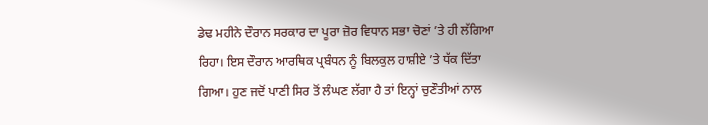ਡੇਢ ਮਹੀਨੇ ਦੌਰਾਨ ਸਰਕਾਰ ਦਾ ਪੂਰਾ ਜ਼ੋਰ ਵਿਧਾਨ ਸਭਾ ਚੋਣਾਂ ’ਤੇ ਹੀ ਲੱਗਿਆ ਰਿਹਾ। ਇਸ ਦੌਰਾਨ ਆਰਥਿਕ ਪ੍ਰਬੰਧਨ ਨੂੰ ਬਿਲਕੁਲ ਹਾਸ਼ੀਏ ’ਤੇ ਧੱਕ ਦਿੱਤਾ ਗਿਆ। ਹੁਣ ਜਦੋਂ ਪਾਣੀ ਸਿਰ ਤੋਂ ਲੰਘਣ ਲੱਗਾ ਹੈ ਤਾਂ ਇਨ੍ਹਾਂ ਚੁਣੌਤੀਆਂ ਨਾਲ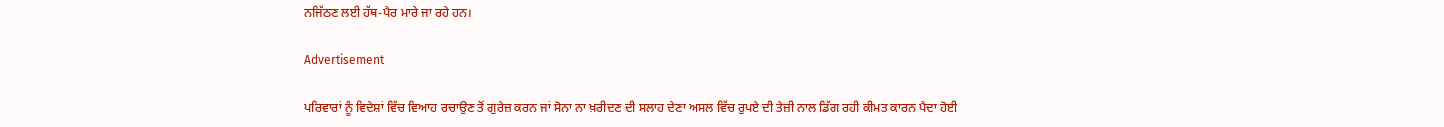ਨਜਿੱਠਣ ਲਈ ਹੱਥ-ਪੈਰ ਮਾਰੇ ਜਾ ਰਹੇ ਹਨ।

Advertisement

ਪਰਿਵਾਰਾਂ ਨੂੰ ਵਿਦੇਸ਼ਾਂ ਵਿੱਚ ਵਿਆਹ ਰਚਾਉਣ ਤੋਂ ਗੁਰੇਜ਼ ਕਰਨ ਜਾਂ ਸੋਨਾ ਨਾ ਖ਼ਰੀਦਣ ਦੀ ਸਲਾਹ ਦੇਣਾ ਅਸਲ ਵਿੱਚ ਰੁਪਏ ਦੀ ਤੇਜ਼ੀ ਨਾਲ ਡਿੱਗ ਰਹੀ ਕੀਮਤ ਕਾਰਨ ਪੈਦਾ ਹੋਈ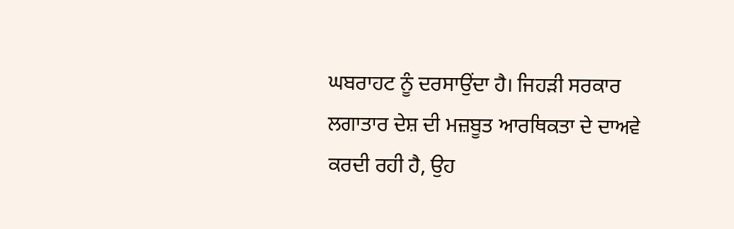ਘਬਰਾਹਟ ਨੂੰ ਦਰਸਾਉਂਦਾ ਹੈ। ਜਿਹੜੀ ਸਰਕਾਰ ਲਗਾਤਾਰ ਦੇਸ਼ ਦੀ ਮਜ਼ਬੂਤ ਆਰਥਿਕਤਾ ਦੇ ਦਾਅਵੇ ਕਰਦੀ ਰਹੀ ਹੈ, ਉਹ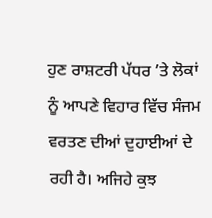ਹੁਣ ਰਾਸ਼ਟਰੀ ਪੱਧਰ ’ਤੇ ਲੋਕਾਂ ਨੂੰ ਆਪਣੇ ਵਿਹਾਰ ਵਿੱਚ ਸੰਜਮ ਵਰਤਣ ਦੀਆਂ ਦੁਹਾਈਆਂ ਦੇ ਰਹੀ ਹੈ। ਅਜਿਹੇ ਕੁਝ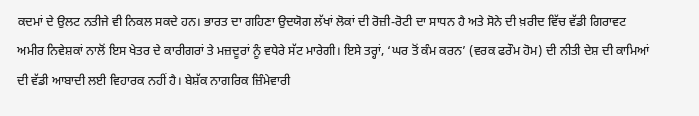ਕਦਮਾਂ ਦੇ ਉਲਟ ਨਤੀਜੇ ਵੀ ਨਿਕਲ ਸਕਦੇ ਹਨ। ਭਾਰਤ ਦਾ ਗਹਿਣਾ ਉਦਯੋਗ ਲੱਖਾਂ ਲੋਕਾਂ ਦੀ ਰੋਜ਼ੀ-ਰੋਟੀ ਦਾ ਸਾਧਨ ਹੈ ਅਤੇ ਸੋਨੇ ਦੀ ਖ਼ਰੀਦ ਵਿੱਚ ਵੱਡੀ ਗਿਰਾਵਟ ਅਮੀਰ ਨਿਵੇਸ਼ਕਾਂ ਨਾਲੋਂ ਇਸ ਖੇਤਰ ਦੇ ਕਾਰੀਗਰਾਂ ਤੇ ਮਜ਼ਦੂਰਾਂ ਨੂੰ ਵਧੇਰੇ ਸੱਟ ਮਾਰੇਗੀ। ਇਸੇ ਤਰ੍ਹਾਂ, ‘ਘਰ ਤੋਂ ਕੰਮ ਕਰਨ’ (ਵਰਕ ਫਰੌਮ ਹੋਮ) ਦੀ ਨੀਤੀ ਦੇਸ਼ ਦੀ ਕਾਮਿਆਂ ਦੀ ਵੱਡੀ ਆਬਾਦੀ ਲਈ ਵਿਹਾਰਕ ਨਹੀਂ ਹੈ। ਬੇਸ਼ੱਕ ਨਾਗਰਿਕ ਜ਼ਿੰਮੇਵਾਰੀ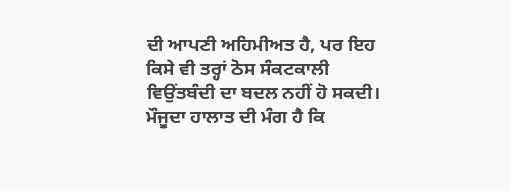ਦੀ ਆਪਣੀ ਅਹਿਮੀਅਤ ਹੈ, ਪਰ ਇਹ ਕਿਸੇ ਵੀ ਤਰ੍ਹਾਂ ਠੋਸ ਸੰਕਟਕਾਲੀ ਵਿਉਂਤਬੰਦੀ ਦਾ ਬਦਲ ਨਹੀਂ ਹੋ ਸਕਦੀ। ਮੌਜੂਦਾ ਹਾਲਾਤ ਦੀ ਮੰਗ ਹੈ ਕਿ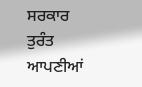ਸਰਕਾਰ ਤੁਰੰਤ ਆਪਣੀਆਂ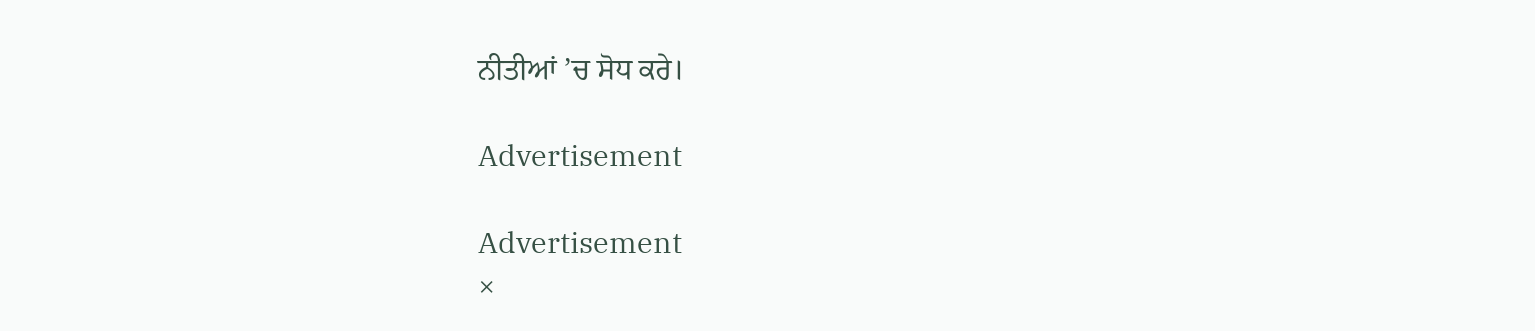ਨੀਤੀਆਂ ’ਚ ਸੋਧ ਕਰੇ।

Advertisement

Advertisement
×